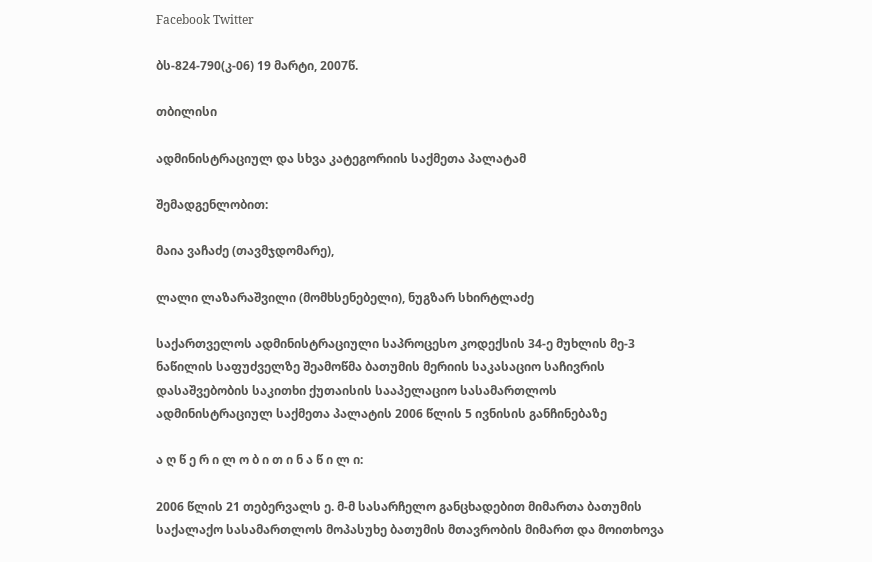Facebook Twitter

ბს-824-790(კ-06) 19 მარტი, 2007წ.

თბილისი

ადმინისტრაციულ და სხვა კატეგორიის საქმეთა პალატამ

შემადგენლობით:

მაია ვაჩაძე (თავმჯდომარე),

ლალი ლაზარაშვილი (მომხსენებელი), ნუგზარ სხირტლაძე

საქართველოს ადმინისტრაციული საპროცესო კოდექსის 34-ე მუხლის მე-3 ნაწილის საფუძველზე შეამოწმა ბათუმის მერიის საკასაციო საჩივრის დასაშვებობის საკითხი ქუთაისის სააპელაციო სასამართლოს ადმინისტრაციულ საქმეთა პალატის 2006 წლის 5 ივნისის განჩინებაზე

ა ღ წ ე რ ი ლ ო ბ ი თ ი ნ ა წ ი ლ ი:

2006 წლის 21 თებერვალს ე. მ-მ სასარჩელო განცხადებით მიმართა ბათუმის საქალაქო სასამართლოს მოპასუხე ბათუმის მთავრობის მიმართ და მოითხოვა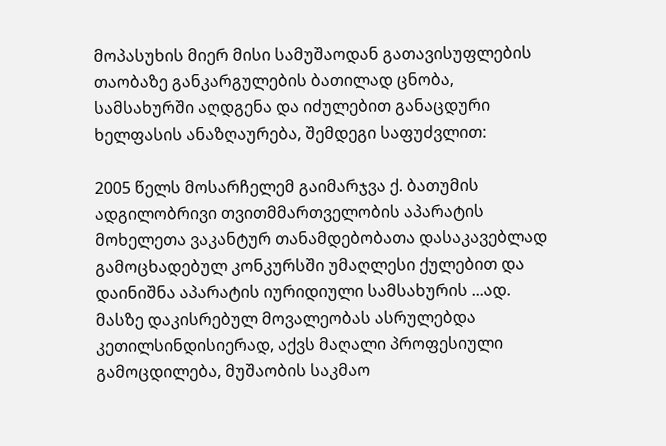მოპასუხის მიერ მისი სამუშაოდან გათავისუფლების თაობაზე განკარგულების ბათილად ცნობა, სამსახურში აღდგენა და იძულებით განაცდური ხელფასის ანაზღაურება, შემდეგი საფუძვლით:

2005 წელს მოსარჩელემ გაიმარჯვა ქ. ბათუმის ადგილობრივი თვითმმართველობის აპარატის მოხელეთა ვაკანტურ თანამდებობათა დასაკავებლად გამოცხადებულ კონკურსში უმაღლესი ქულებით და დაინიშნა აპარატის იურიდიული სამსახურის ...ად. მასზე დაკისრებულ მოვალეობას ასრულებდა კეთილსინდისიერად, აქვს მაღალი პროფესიული გამოცდილება, მუშაობის საკმაო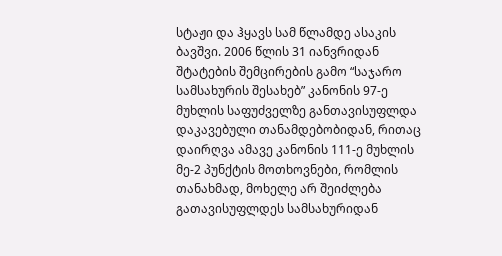სტაჟი და ჰყავს სამ წლამდე ასაკის ბავშვი. 2006 წლის 31 იანვრიდან შტატების შემცირების გამო “საჯარო სამსახურის შესახებ” კანონის 97-ე მუხლის საფუძველზე განთავისუფლდა დაკავებული თანამდებობიდან, რითაც დაირღვა ამავე კანონის 111-ე მუხლის მე-2 პუნქტის მოთხოვნები, რომლის თანახმად, მოხელე არ შეიძლება გათავისუფლდეს სამსახურიდან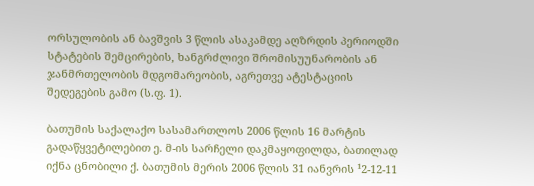ორსულობის ან ბავშვის 3 წლის ასაკამდე აღზრდის პერიოდში სტატების შემცირების, ხანგრძლივი შრომისუუნარობის ან ჯანმრთელობის მდგომარეობის, აგრეთვე ატესტაციის შედეგების გამო (ს.ფ. 1).

ბათუმის საქალაქო სასამართლოს 2006 წლის 16 მარტის გადაწყვეტილებით ე. მ-ის სარჩელი დაკმაყოფილდა, ბათილად იქნა ცნობილი ქ. ბათუმის მერის 2006 წლის 31 იანვრის ¹2-12-11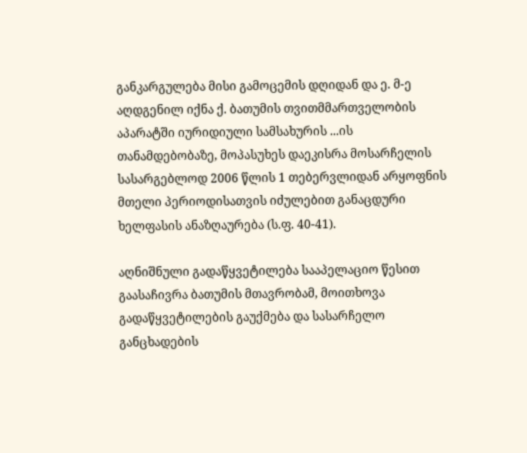განკარგულება მისი გამოცემის დღიდან და ე. მ-ე აღდგენილ იქნა ქ. ბათუმის თვითმმართველობის აპარატში იურიდიული სამსახურის ...ის თანამდებობაზე, მოპასუხეს დაეკისრა მოსარჩელის სასარგებლოდ 2006 წლის 1 თებერვლიდან არყოფნის მთელი პერიოდისათვის იძულებით განაცდური ხელფასის ანაზღაურება (ს.ფ. 40-41).

აღნიშნული გადაწყვეტილება სააპელაციო წესით გაასაჩივრა ბათუმის მთავრობამ, მოითხოვა გადაწყვეტილების გაუქმება და სასარჩელო განცხადების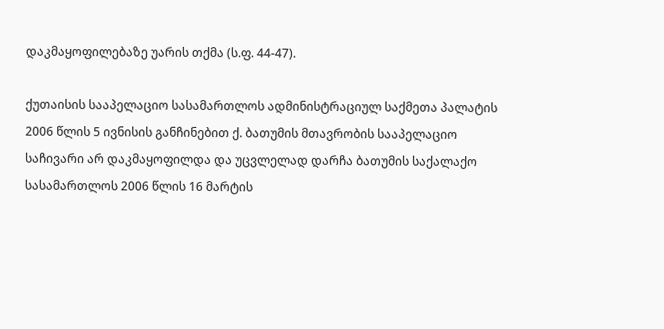დაკმაყოფილებაზე უარის თქმა (ს.ფ. 44-47).

ქუთაისის სააპელაციო სასამართლოს ადმინისტრაციულ საქმეთა პალატის 2006 წლის 5 ივნისის განჩინებით ქ. ბათუმის მთავრობის სააპელაციო საჩივარი არ დაკმაყოფილდა და უცვლელად დარჩა ბათუმის საქალაქო სასამართლოს 2006 წლის 16 მარტის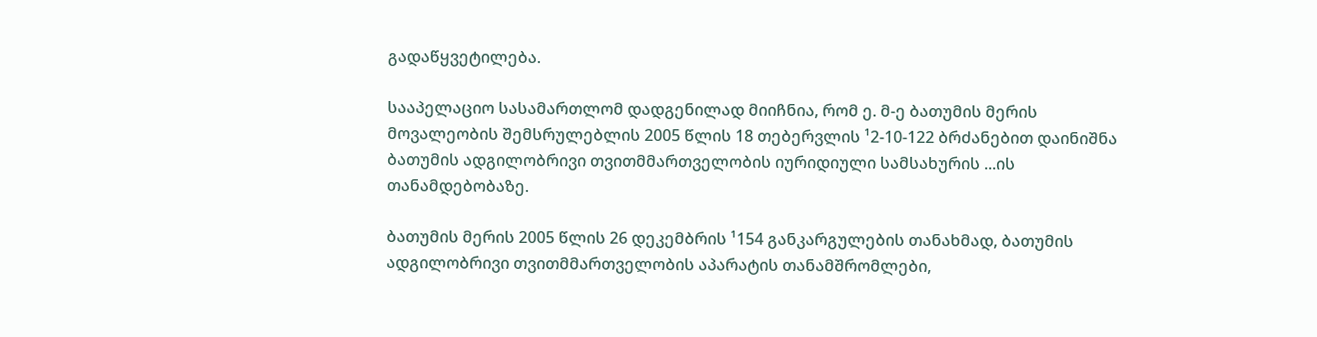გადაწყვეტილება.

სააპელაციო სასამართლომ დადგენილად მიიჩნია, რომ ე. მ-ე ბათუმის მერის მოვალეობის შემსრულებლის 2005 წლის 18 თებერვლის ¹2-10-122 ბრძანებით დაინიშნა ბათუმის ადგილობრივი თვითმმართველობის იურიდიული სამსახურის ...ის თანამდებობაზე.

ბათუმის მერის 2005 წლის 26 დეკემბრის ¹154 განკარგულების თანახმად, ბათუმის ადგილობრივი თვითმმართველობის აპარატის თანამშრომლები,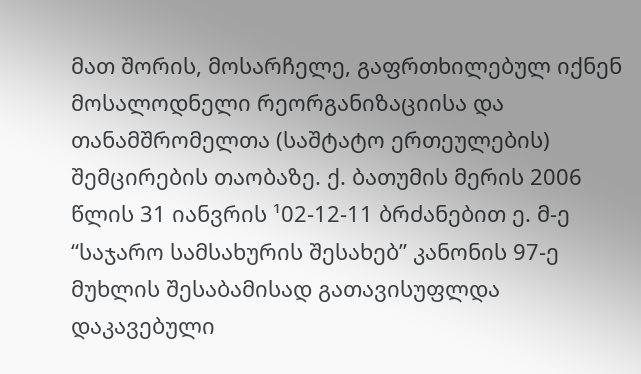მათ შორის, მოსარჩელე, გაფრთხილებულ იქნენ მოსალოდნელი რეორგანიზაციისა და თანამშრომელთა (საშტატო ერთეულების) შემცირების თაობაზე. ქ. ბათუმის მერის 2006 წლის 31 იანვრის ¹02-12-11 ბრძანებით ე. მ-ე “საჯარო სამსახურის შესახებ” კანონის 97-ე მუხლის შესაბამისად გათავისუფლდა დაკავებული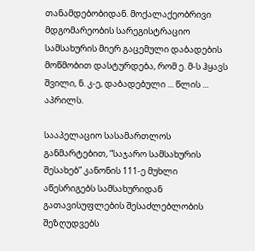თანამდებობიდან. მოქალაქეობრივი მდგომარეობის სარეგისტრაციო სამსახურის მიერ გაცემული დაბადების მოწმობით დასტურდება, რომ ე. მ-ს ჰყავს შვილი, ნ. კ-ე, დაბადებული ... წლის ... აპრილს.

სააპელაციო სასამართლოს განმარტებით, “საჯარო სამსახურის შესახებ” კანონის 111-ე მუხლი აწესრიგებს სამსახურიდან გათავისუფლების შესაძლებლობის შეზღუდვებს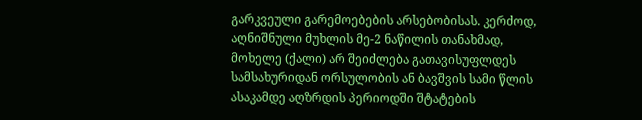გარკვეული გარემოებების არსებობისას. კერძოდ, აღნიშნული მუხლის მე-2 ნაწილის თანახმად, მოხელე (ქალი) არ შეიძლება გათავისუფლდეს სამსახურიდან ორსულობის ან ბავშვის სამი წლის ასაკამდე აღზრდის პერიოდში შტატების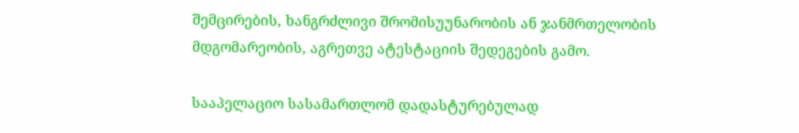შემცირების, ხანგრძლივი შრომისუუნარობის ან ჯანმრთელობის მდგომარეობის, აგრეთვე ატესტაციის შედეგების გამო.

სააპელაციო სასამართლომ დადასტურებულად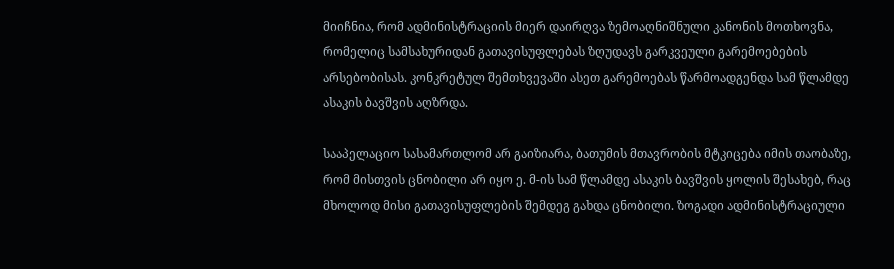მიიჩნია, რომ ადმინისტრაციის მიერ დაირღვა ზემოაღნიშნული კანონის მოთხოვნა, რომელიც სამსახურიდან გათავისუფლებას ზღუდავს გარკვეული გარემოებების არსებობისას. კონკრეტულ შემთხვევაში ასეთ გარემოებას წარმოადგენდა სამ წლამდე ასაკის ბავშვის აღზრდა.

სააპელაციო სასამართლომ არ გაიზიარა, ბათუმის მთავრობის მტკიცება იმის თაობაზე, რომ მისთვის ცნობილი არ იყო ე. მ-ის სამ წლამდე ასაკის ბავშვის ყოლის შესახებ, რაც მხოლოდ მისი გათავისუფლების შემდეგ გახდა ცნობილი. ზოგადი ადმინისტრაციული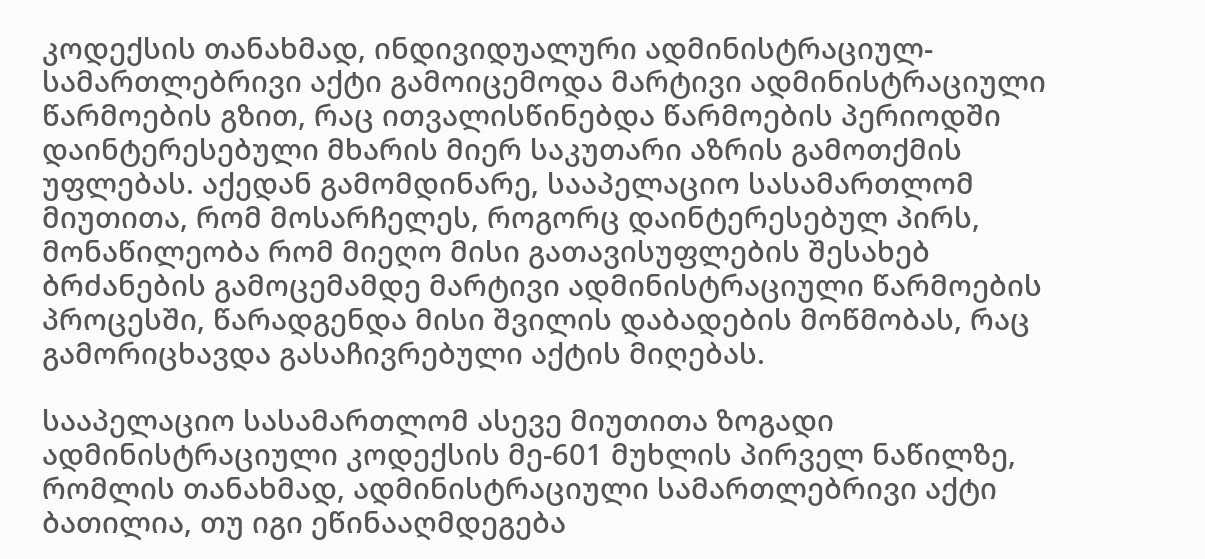კოდექსის თანახმად, ინდივიდუალური ადმინისტრაციულ-სამართლებრივი აქტი გამოიცემოდა მარტივი ადმინისტრაციული წარმოების გზით, რაც ითვალისწინებდა წარმოების პერიოდში დაინტერესებული მხარის მიერ საკუთარი აზრის გამოთქმის უფლებას. აქედან გამომდინარე, სააპელაციო სასამართლომ მიუთითა, რომ მოსარჩელეს, როგორც დაინტერესებულ პირს, მონაწილეობა რომ მიეღო მისი გათავისუფლების შესახებ ბრძანების გამოცემამდე მარტივი ადმინისტრაციული წარმოების პროცესში, წარადგენდა მისი შვილის დაბადების მოწმობას, რაც გამორიცხავდა გასაჩივრებული აქტის მიღებას.

სააპელაციო სასამართლომ ასევე მიუთითა ზოგადი ადმინისტრაციული კოდექსის მე-601 მუხლის პირველ ნაწილზე, რომლის თანახმად, ადმინისტრაციული სამართლებრივი აქტი ბათილია, თუ იგი ეწინააღმდეგება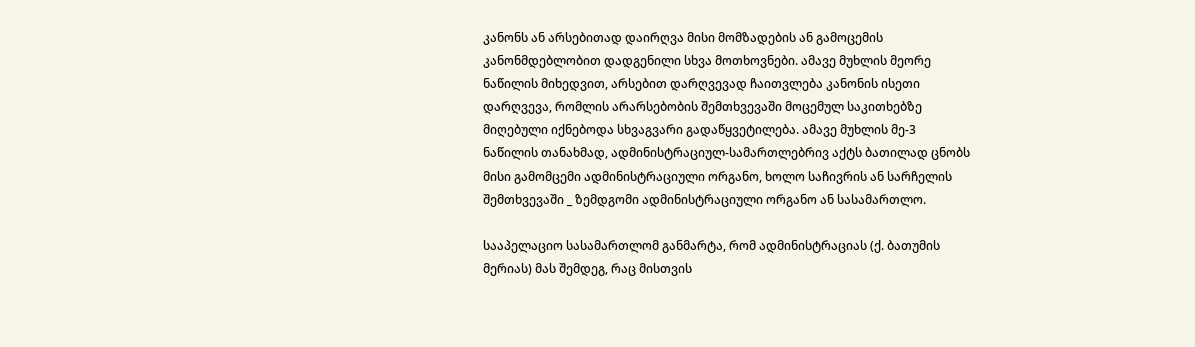კანონს ან არსებითად დაირღვა მისი მომზადების ან გამოცემის კანონმდებლობით დადგენილი სხვა მოთხოვნები. ამავე მუხლის მეორე ნაწილის მიხედვით, არსებით დარღვევად ჩაითვლება კანონის ისეთი დარღვევა, რომლის არარსებობის შემთხვევაში მოცემულ საკითხებზე მიღებული იქნებოდა სხვაგვარი გადაწყვეტილება. ამავე მუხლის მე-3 ნაწილის თანახმად, ადმინისტრაციულ-სამართლებრივ აქტს ბათილად ცნობს მისი გამომცემი ადმინისტრაციული ორგანო, ხოლო საჩივრის ან სარჩელის შემთხვევაში _ ზემდგომი ადმინისტრაციული ორგანო ან სასამართლო.

სააპელაციო სასამართლომ განმარტა, რომ ადმინისტრაციას (ქ. ბათუმის მერიას) მას შემდეგ, რაც მისთვის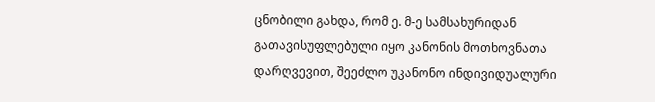ცნობილი გახდა, რომ ე. მ-ე სამსახურიდან გათავისუფლებული იყო კანონის მოთხოვნათა დარღვევით, შეეძლო უკანონო ინდივიდუალური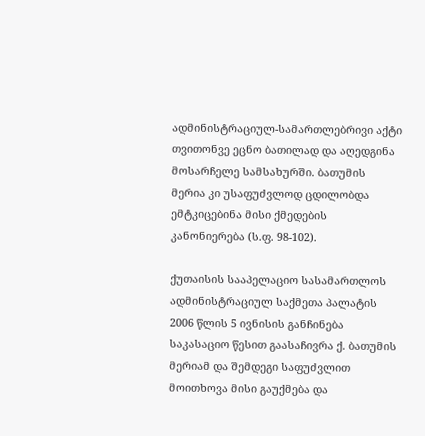ადმინისტრაციულ-სამართლებრივი აქტი თვითონვე ეცნო ბათილად და აღედგინა მოსარჩელე სამსახურში. ბათუმის მერია კი უსაფუძვლოდ ცდილობდა ემტკიცებინა მისი ქმედების კანონიერება (ს.ფ. 98-102).

ქუთაისის სააპელაციო სასამართლოს ადმინისტრაციულ საქმეთა პალატის 2006 წლის 5 ივნისის განჩინება საკასაციო წესით გაასაჩივრა ქ. ბათუმის მერიამ და შემდეგი საფუძვლით მოითხოვა მისი გაუქმება და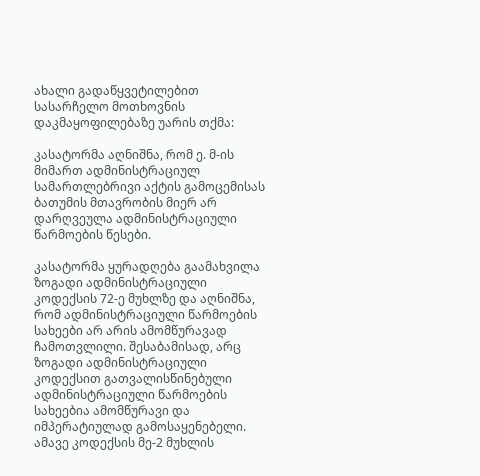ახალი გადაწყვეტილებით სასარჩელო მოთხოვნის დაკმაყოფილებაზე უარის თქმა:

კასატორმა აღნიშნა, რომ ე. მ-ის მიმართ ადმინისტრაციულ სამართლებრივი აქტის გამოცემისას ბათუმის მთავრობის მიერ არ დარღვეულა ადმინისტრაციული წარმოების წესები.

კასატორმა ყურადღება გაამახვილა ზოგადი ადმინისტრაციული კოდექსის 72-ე მუხლზე და აღნიშნა, რომ ადმინისტრაციული წარმოების სახეები არ არის ამომწურავად ჩამოთვლილი. შესაბამისად, არც ზოგადი ადმინისტრაციული კოდექსით გათვალისწინებული ადმინისტრაციული წარმოების სახეებია ამომწურავი და იმპერატიულად გამოსაყენებელი. ამავე კოდექსის მე-2 მუხლის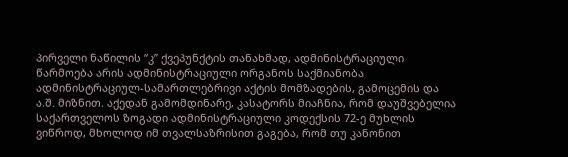პირველი ნაწილის “კ” ქვეპუნქტის თანახმად, ადმინისტრაციული წარმოება არის ადმინისტრაციული ორგანოს საქმიანობა ადმინისტრაციულ-სამართლებრივი აქტის მომზადების, გამოცემის და ა.შ. მიზნით. აქედან გამომდინარე, კასატორს მიაჩნია, რომ დაუშვებელია საქართველოს ზოგადი ადმინისტრაციული კოდექსის 72-ე მუხლის ვიწროდ, მხოლოდ იმ თვალსაზრისით გაგება, რომ თუ კანონით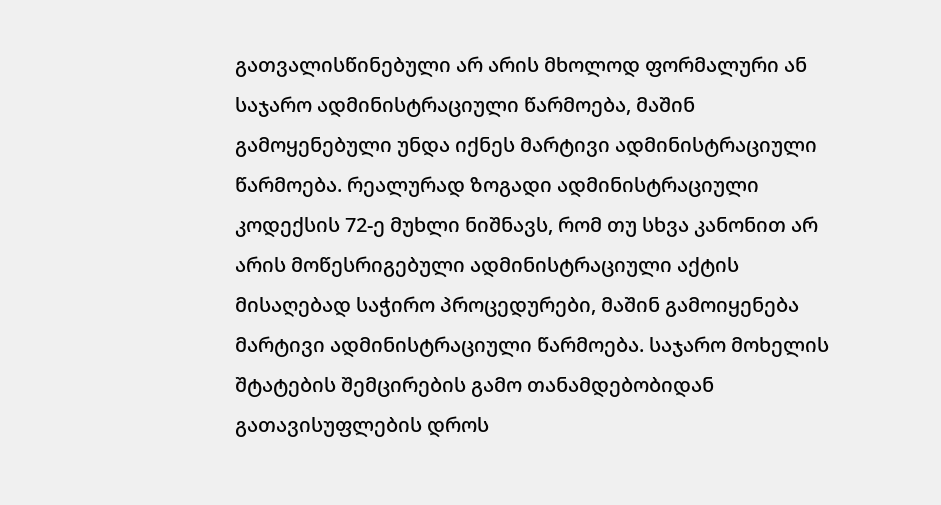გათვალისწინებული არ არის მხოლოდ ფორმალური ან საჯარო ადმინისტრაციული წარმოება, მაშინ გამოყენებული უნდა იქნეს მარტივი ადმინისტრაციული წარმოება. რეალურად ზოგადი ადმინისტრაციული კოდექსის 72-ე მუხლი ნიშნავს, რომ თუ სხვა კანონით არ არის მოწესრიგებული ადმინისტრაციული აქტის მისაღებად საჭირო პროცედურები, მაშინ გამოიყენება მარტივი ადმინისტრაციული წარმოება. საჯარო მოხელის შტატების შემცირების გამო თანამდებობიდან გათავისუფლების დროს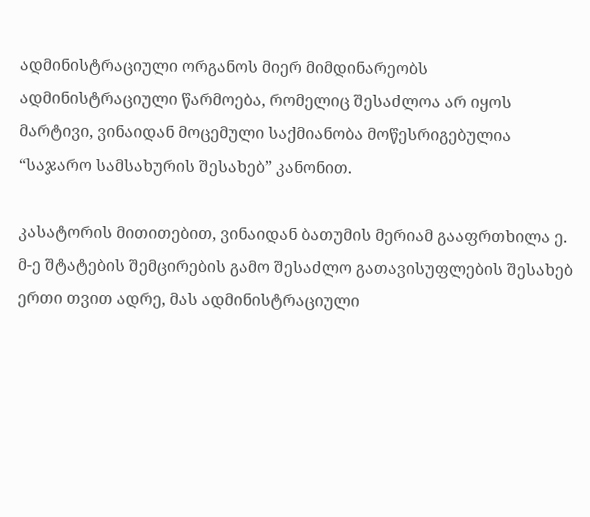ადმინისტრაციული ორგანოს მიერ მიმდინარეობს ადმინისტრაციული წარმოება, რომელიც შესაძლოა არ იყოს მარტივი, ვინაიდან მოცემული საქმიანობა მოწესრიგებულია “საჯარო სამსახურის შესახებ” კანონით.

კასატორის მითითებით, ვინაიდან ბათუმის მერიამ გააფრთხილა ე. მ-ე შტატების შემცირების გამო შესაძლო გათავისუფლების შესახებ ერთი თვით ადრე, მას ადმინისტრაციული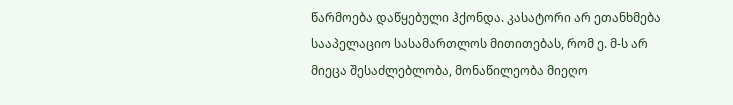წარმოება დაწყებული ჰქონდა. კასატორი არ ეთანხმება სააპელაციო სასამართლოს მითითებას, რომ ე. მ-ს არ მიეცა შესაძლებლობა, მონაწილეობა მიეღო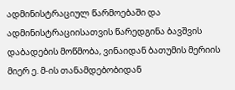ადმინისტრაციულ წარმოებაში და ადმინისტრაციისათვის წარედგინა ბავშვის დაბადების მოწმობა, ვინაიდან ბათუმის მერიის მიერ ე. მ-ის თანამდებობიდან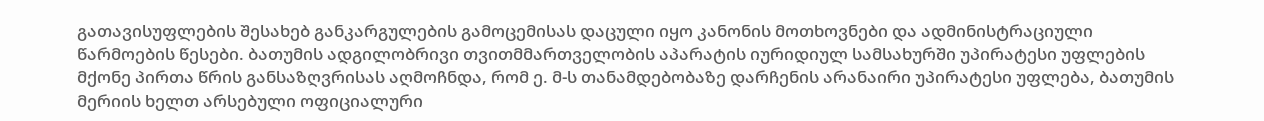გათავისუფლების შესახებ განკარგულების გამოცემისას დაცული იყო კანონის მოთხოვნები და ადმინისტრაციული წარმოების წესები. ბათუმის ადგილობრივი თვითმმართველობის აპარატის იურიდიულ სამსახურში უპირატესი უფლების მქონე პირთა წრის განსაზღვრისას აღმოჩნდა, რომ ე. მ-ს თანამდებობაზე დარჩენის არანაირი უპირატესი უფლება, ბათუმის მერიის ხელთ არსებული ოფიციალური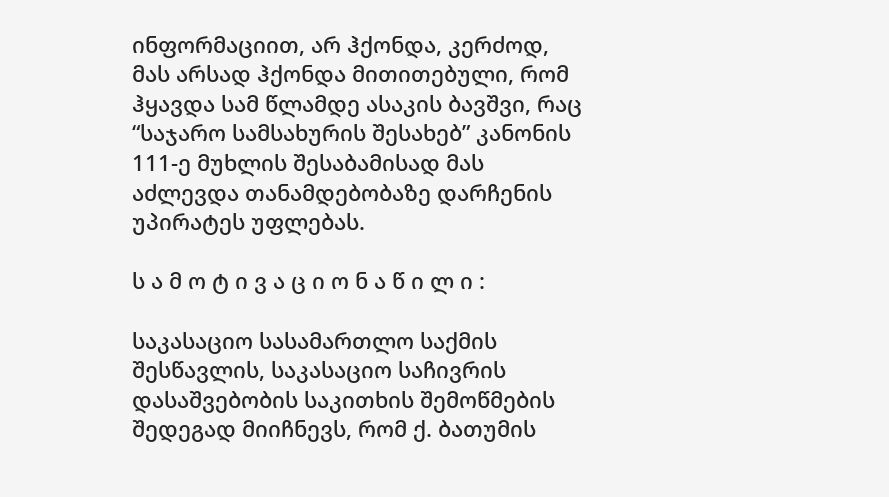ინფორმაციით, არ ჰქონდა, კერძოდ, მას არსად ჰქონდა მითითებული, რომ ჰყავდა სამ წლამდე ასაკის ბავშვი, რაც “საჯარო სამსახურის შესახებ” კანონის 111-ე მუხლის შესაბამისად მას აძლევდა თანამდებობაზე დარჩენის უპირატეს უფლებას.

ს ა მ ო ტ ი ვ ა ც ი ო ნ ა წ ი ლ ი :

საკასაციო სასამართლო საქმის შესწავლის, საკასაციო საჩივრის დასაშვებობის საკითხის შემოწმების შედეგად მიიჩნევს, რომ ქ. ბათუმის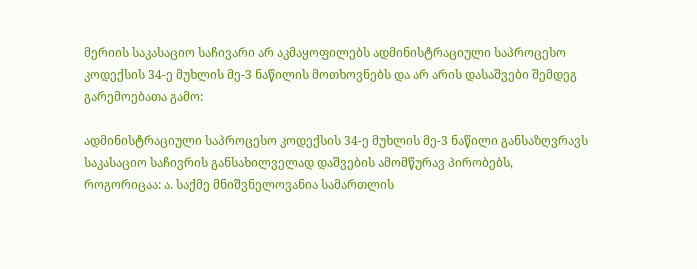მერიის საკასაციო საჩივარი არ აკმაყოფილებს ადმინისტრაციული საპროცესო კოდექსის 34-ე მუხლის მე-3 ნაწილის მოთხოვნებს და არ არის დასაშვები შემდეგ გარემოებათა გამო:

ადმინისტრაციული საპროცესო კოდექსის 34-ე მუხლის მე-3 ნაწილი განსაზღვრავს საკასაციო საჩივრის განსახილველად დაშვების ამომწურავ პირობებს, როგორიცაა: ა. საქმე მნიშვნელოვანია სამართლის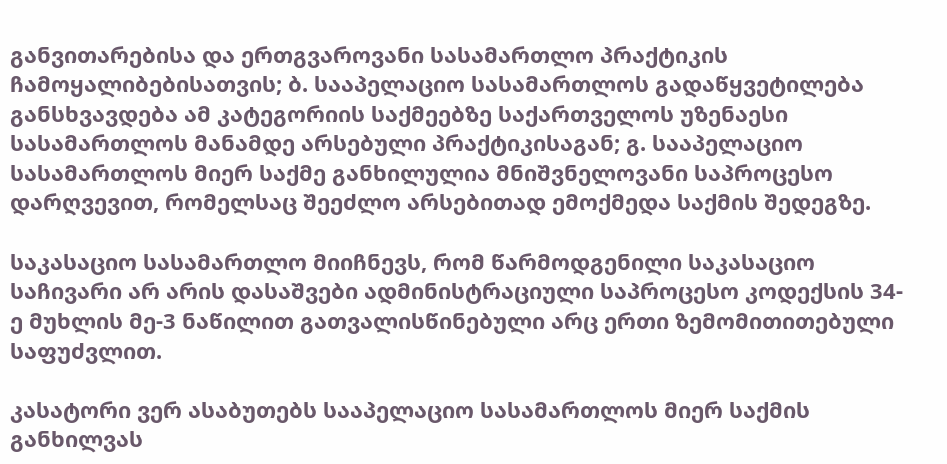განვითარებისა და ერთგვაროვანი სასამართლო პრაქტიკის ჩამოყალიბებისათვის; ბ. სააპელაციო სასამართლოს გადაწყვეტილება განსხვავდება ამ კატეგორიის საქმეებზე საქართველოს უზენაესი სასამართლოს მანამდე არსებული პრაქტიკისაგან; გ. სააპელაციო სასამართლოს მიერ საქმე განხილულია მნიშვნელოვანი საპროცესო დარღვევით, რომელსაც შეეძლო არსებითად ემოქმედა საქმის შედეგზე.

საკასაციო სასამართლო მიიჩნევს, რომ წარმოდგენილი საკასაციო საჩივარი არ არის დასაშვები ადმინისტრაციული საპროცესო კოდექსის 34-ე მუხლის მე-3 ნაწილით გათვალისწინებული არც ერთი ზემომითითებული საფუძვლით.

კასატორი ვერ ასაბუთებს სააპელაციო სასამართლოს მიერ საქმის განხილვას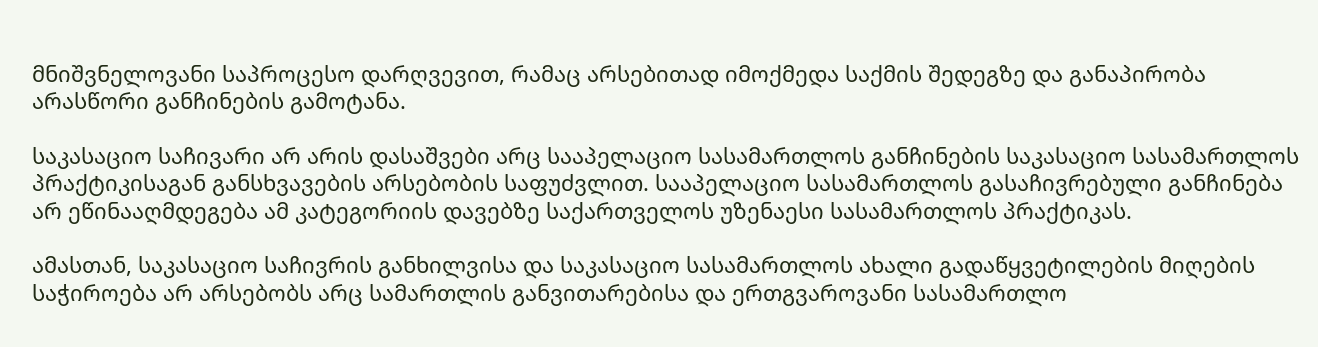მნიშვნელოვანი საპროცესო დარღვევით, რამაც არსებითად იმოქმედა საქმის შედეგზე და განაპირობა არასწორი განჩინების გამოტანა.

საკასაციო საჩივარი არ არის დასაშვები არც სააპელაციო სასამართლოს განჩინების საკასაციო სასამართლოს პრაქტიკისაგან განსხვავების არსებობის საფუძვლით. სააპელაციო სასამართლოს გასაჩივრებული განჩინება არ ეწინააღმდეგება ამ კატეგორიის დავებზე საქართველოს უზენაესი სასამართლოს პრაქტიკას.

ამასთან, საკასაციო საჩივრის განხილვისა და საკასაციო სასამართლოს ახალი გადაწყვეტილების მიღების საჭიროება არ არსებობს არც სამართლის განვითარებისა და ერთგვაროვანი სასამართლო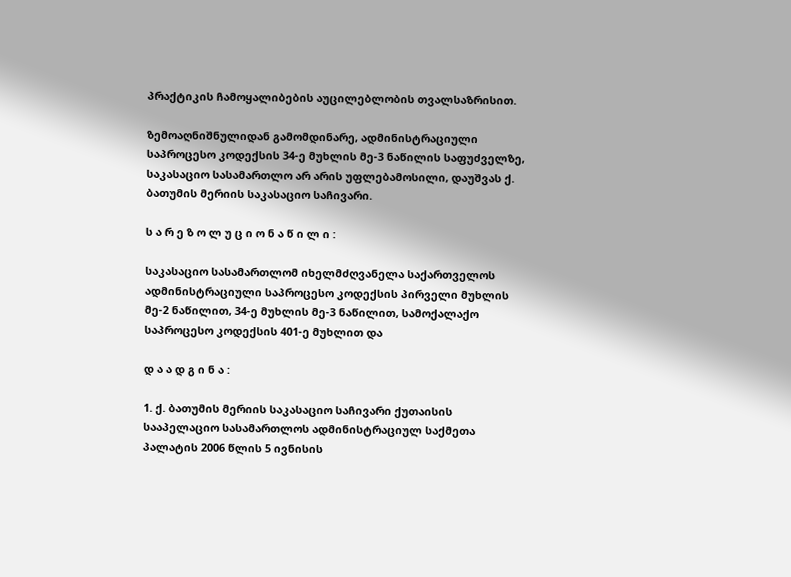პრაქტიკის ჩამოყალიბების აუცილებლობის თვალსაზრისით.

ზემოაღნიშნულიდან გამომდინარე, ადმინისტრაციული საპროცესო კოდექსის 34-ე მუხლის მე-3 ნაწილის საფუძველზე, საკასაციო სასამართლო არ არის უფლებამოსილი, დაუშვას ქ. ბათუმის მერიის საკასაციო საჩივარი.

ს ა რ ე ზ ო ლ უ ც ი ო ნ ა წ ი ლ ი :

საკასაციო სასამართლომ იხელმძღვანელა საქართველოს ადმინისტრაციული საპროცესო კოდექსის პირველი მუხლის მე-2 ნაწილით, 34-ე მუხლის მე-3 ნაწილით, სამოქალაქო საპროცესო კოდექსის 401-ე მუხლით და

დ ა ა დ გ ი ნ ა :

1. ქ. ბათუმის მერიის საკასაციო საჩივარი ქუთაისის სააპელაციო სასამართლოს ადმინისტრაციულ საქმეთა პალატის 2006 წლის 5 ივნისის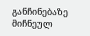განჩინებაზე მიჩნეულ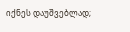იქნეს დაუშვებლად;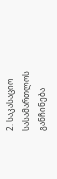2. საკასაციო სასამართლოს განჩინება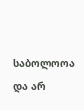საბოლოოა და არ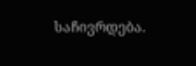საჩივრდება.